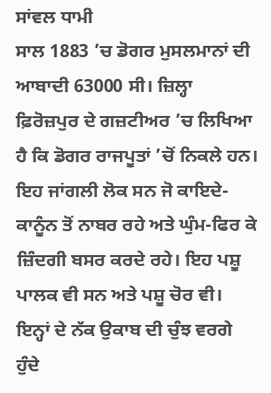ਸਾਂਵਲ ਧਾਮੀ
ਸਾਲ 1883 ’ਚ ਡੋਗਰ ਮੁਸਲਮਾਨਾਂ ਦੀ ਆਬਾਦੀ 63000 ਸੀ। ਜ਼ਿਲ੍ਹਾ ਫ਼ਿਰੋਜ਼ਪੁਰ ਦੇ ਗਜ਼ਟੀਅਰ ’ਚ ਲਿਖਿਆ ਹੈ ਕਿ ਡੋਗਰ ਰਾਜਪੂਤਾਂ ’ਚੋਂ ਨਿਕਲੇ ਹਨ। ਇਹ ਜਾਂਗਲੀ ਲੋਕ ਸਨ ਜੋ ਕਾਇਦੇ-ਕਾਨੂੰਨ ਤੋਂ ਨਾਬਰ ਰਹੇ ਅਤੇ ਘੁੰਮ-ਫਿਰ ਕੇ ਜ਼ਿੰਦਗੀ ਬਸਰ ਕਰਦੇ ਰਹੇ। ਇਹ ਪਸ਼ੂ ਪਾਲਕ ਵੀ ਸਨ ਅਤੇ ਪਸ਼ੂ ਚੋਰ ਵੀ। ਇਨ੍ਹਾਂ ਦੇ ਨੱਕ ਉਕਾਬ ਦੀ ਚੁੰਝ ਵਰਗੇ ਹੁੰਦੇ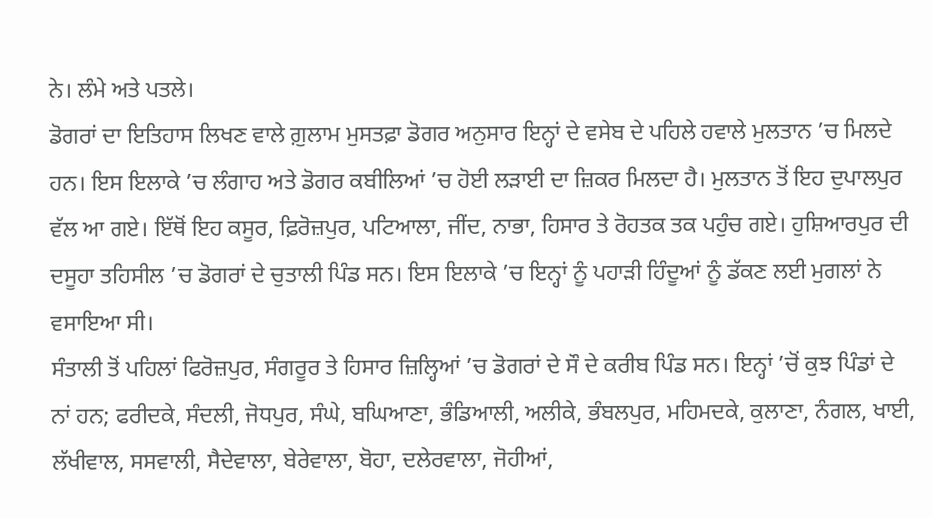ਨੇ। ਲੰਮੇ ਅਤੇ ਪਤਲੇ।
ਡੋਗਰਾਂ ਦਾ ਇਤਿਹਾਸ ਲਿਖਣ ਵਾਲੇ ਗ਼ੁਲਾਮ ਮੁਸਤਫ਼ਾ ਡੋਗਰ ਅਨੁਸਾਰ ਇਨ੍ਹਾਂ ਦੇ ਵਸੇਬ ਦੇ ਪਹਿਲੇ ਹਵਾਲੇ ਮੁਲਤਾਨ ’ਚ ਮਿਲਦੇ ਹਨ। ਇਸ ਇਲਾਕੇ ’ਚ ਲੰਗਾਹ ਅਤੇ ਡੋਗਰ ਕਬੀਲਿਆਂ ’ਚ ਹੋਈ ਲੜਾਈ ਦਾ ਜ਼ਿਕਰ ਮਿਲਦਾ ਹੈ। ਮੁਲਤਾਨ ਤੋਂ ਇਹ ਦੁਪਾਲਪੁਰ ਵੱਲ ਆ ਗਏ। ਇੱਥੋਂ ਇਹ ਕਸੂਰ, ਫ਼ਿਰੋਜ਼ਪੁਰ, ਪਟਿਆਲਾ, ਜੀਂਦ, ਨਾਭਾ, ਹਿਸਾਰ ਤੇ ਰੋਹਤਕ ਤਕ ਪਹੁੰਚ ਗਏ। ਹੁਸ਼ਿਆਰਪੁਰ ਦੀ ਦਸੂਹਾ ਤਹਿਸੀਲ ’ਚ ਡੋਗਰਾਂ ਦੇ ਚੁਤਾਲੀ ਪਿੰਡ ਸਨ। ਇਸ ਇਲਾਕੇ ’ਚ ਇਨ੍ਹਾਂ ਨੂੰ ਪਹਾੜੀ ਹਿੰਦੂਆਂ ਨੂੰ ਡੱਕਣ ਲਈ ਮੁਗਲਾਂ ਨੇ ਵਸਾਇਆ ਸੀ।
ਸੰਤਾਲੀ ਤੋਂ ਪਹਿਲਾਂ ਫਿਰੋਜ਼ਪੁਰ, ਸੰਗਰੂਰ ਤੇ ਹਿਸਾਰ ਜ਼ਿਲ੍ਹਿਆਂ ’ਚ ਡੋਗਰਾਂ ਦੇ ਸੌ ਦੇ ਕਰੀਬ ਪਿੰਡ ਸਨ। ਇਨ੍ਹਾਂ ’ਚੋਂ ਕੁਝ ਪਿੰਡਾਂ ਦੇ ਨਾਂ ਹਨ; ਫਰੀਦਕੇ, ਸੰਦਲੀ, ਜੋਧਪੁਰ, ਸੰਘੇ, ਬਘਿਆਣਾ, ਭੰਡਿਆਲੀ, ਅਲੀਕੇ, ਭੰਬਲਪੁਰ, ਮਹਿਮਦਕੇ, ਕੁਲਾਣਾ, ਨੰਗਲ, ਖਾਈ, ਲੱਖੀਵਾਲ, ਸਸਵਾਲੀ, ਸੈਦੇਵਾਲਾ, ਬੇਰੇਵਾਲਾ, ਬੋਹਾ, ਦਲੇਰਵਾਲਾ, ਜੋਹੀਆਂ,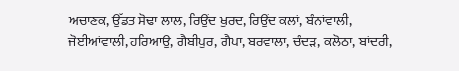ਅਚਾਣਕ, ਉੱਡਤ ਸੋਢਾ ਲਾਲ, ਰਿਉਂਦ ਖੁਰਦ, ਰਿਉਂਦ ਕਲਾਂ, ਬੰਨਾਂਵਾਲੀ, ਜੋਈਆਂਵਾਲੀ, ਹਰਿਆਉ, ਗੈਬੀਪੁਰ, ਗੈਪਾ, ਬਰਵਾਲਾ, ਚੰਦੜ, ਕਲੋਠਾ, ਬਾਂਦਰੀ,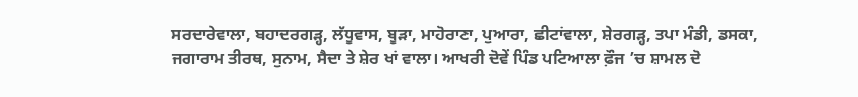ਸਰਦਾਰੇਵਾਲਾ, ਬਹਾਦਰਗੜ੍ਹ, ਲੱਧੂਵਾਸ, ਬੂੜਾ, ਮਾਹੋਰਾਣਾ, ਪੁਆਰਾ, ਛੀਟਾਂਵਾਲਾ, ਸ਼ੇਰਗੜ੍ਹ, ਤਪਾ ਮੰਡੀ, ਡਸਕਾ, ਜਗਾਰਾਮ ਤੀਰਥ, ਸੁਨਾਮ, ਸੈਦਾ ਤੇ ਸ਼ੇਰ ਖਾਂ ਵਾਲਾ। ਆਖਰੀ ਦੋਵੇਂ ਪਿੰਡ ਪਟਿਆਲਾ ਫ਼ੌਜ ’ਚ ਸ਼ਾਮਲ ਦੋ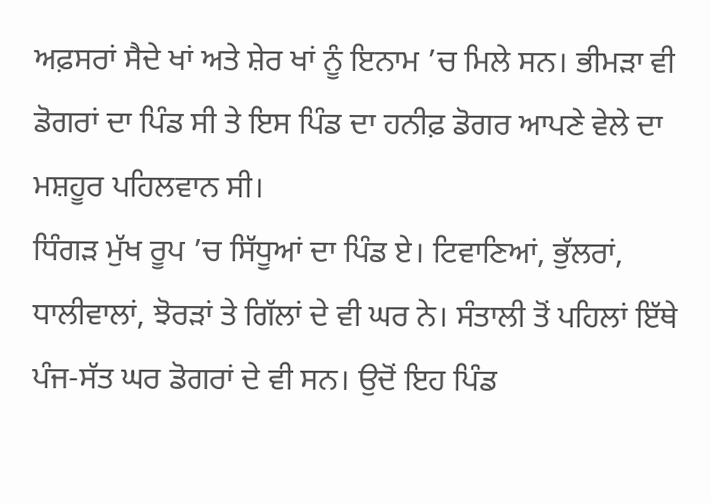ਅਫ਼ਸਰਾਂ ਸੈਦੇ ਖਾਂ ਅਤੇ ਸ਼ੇਰ ਖਾਂ ਨੂੰ ਇਨਾਮ ’ਚ ਮਿਲੇ ਸਨ। ਭੀਮੜਾ ਵੀ ਡੋਗਰਾਂ ਦਾ ਪਿੰਡ ਸੀ ਤੇ ਇਸ ਪਿੰਡ ਦਾ ਹਨੀਫ਼ ਡੋਗਰ ਆਪਣੇ ਵੇਲੇ ਦਾ ਮਸ਼ਹੂਰ ਪਹਿਲਵਾਨ ਸੀ।
ਧਿੰਗੜ ਮੁੱਖ ਰੂਪ ’ਚ ਸਿੱਧੂਆਂ ਦਾ ਪਿੰਡ ਏ। ਟਿਵਾਣਿਆਂ, ਭੁੱਲਰਾਂ, ਧਾਲੀਵਾਲਾਂ, ਝੋਰੜਾਂ ਤੇ ਗਿੱਲਾਂ ਦੇ ਵੀ ਘਰ ਨੇ। ਸੰਤਾਲੀ ਤੋਂ ਪਹਿਲਾਂ ਇੱਥੇ ਪੰਜ-ਸੱਤ ਘਰ ਡੋਗਰਾਂ ਦੇ ਵੀ ਸਨ। ਉਦੋਂ ਇਹ ਪਿੰਡ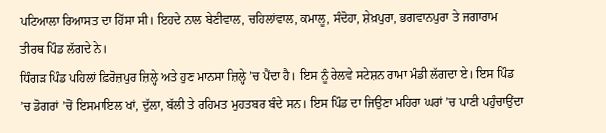ਪਟਿਆਲਾ ਰਿਆਸਤ ਦਾ ਹਿੱਸਾ ਸੀ। ਇਹਦੇ ਨਾਲ ਬੇਣੀਵਾਲ, ਚਹਿਲਾਂਵਾਲ, ਕਮਾਲੂ, ਸੰਦੋਹਾ, ਸ਼ੇਖ਼ਪੁਰਾ, ਭਗਵਾਨਪੁਰਾ ਤੇ ਜਗਾਰਾਮ ਤੀਰਥ ਪਿੰਡ ਲੱਗਦੇ ਨੇ।
ਧਿੰਗੜ ਪਿੰਡ ਪਹਿਲਾਂ ਫ਼ਿਰੋਜ਼ਪੁਰ ਜ਼ਿਲ੍ਹੇ ਅਤੇ ਹੁਣ ਮਾਨਸਾ ਜ਼ਿਲ੍ਹੇ ’ਚ ਪੈਂਦਾ ਹੈ। ਇਸ ਨੂੰ ਰੇਲਵੇ ਸਟੇਸ਼ਨ ਰਾਮਾ ਮੰਡੀ ਲੱਗਦਾ ਏ। ਇਸ ਪਿੰਡ ’ਚ ਡੋਗਰਾਂ ’ਚੋਂ ਇਸਮਾਇਲ ਖਾਂ, ਦੁੱਲਾ, ਬੱਲੀ ਤੇ ਰਹਿਮਤ ਮੁਹਤਬਰ ਬੰਦੇ ਸਨ। ਇਸ ਪਿੰਡ ਦਾ ਜਿਉਣਾ ਮਹਿਰਾ ਘਰਾਂ ’ਚ ਪਾਣੀ ਪਹੁੰਚਾਉਂਦਾ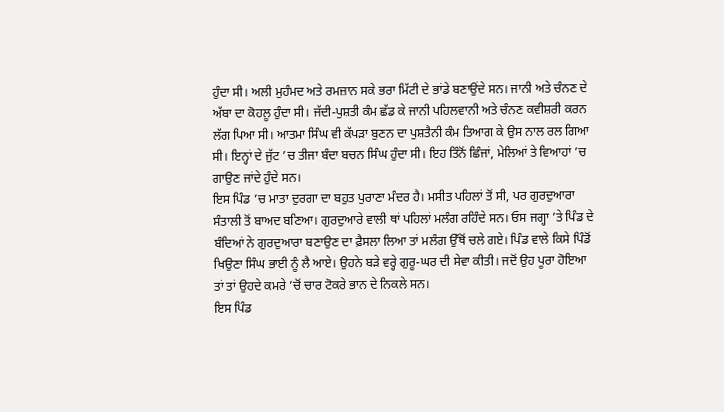ਹੁੰਦਾ ਸੀ। ਅਲੀ ਮੁਹੰਮਦ ਅਤੇ ਰਮਜ਼ਾਨ ਸਕੇ ਭਰਾ ਮਿੱਟੀ ਦੇ ਭਾਂਡੇ ਬਣਾਉਂਦੇ ਸਨ। ਜਾਨੀ ਅਤੇ ਚੰਨਣ ਦੇ ਅੱਬਾ ਦਾ ਕੋਹਲੂ ਹੁੰਦਾ ਸੀ। ਜੱਦੀ-ਪੁਸ਼ਤੀ ਕੰਮ ਛੱਡ ਕੇ ਜਾਨੀ ਪਹਿਲਵਾਨੀ ਅਤੇ ਚੰਨਣ ਕਵੀਸ਼ਰੀ ਕਰਨ ਲੱਗ ਪਿਆ ਸੀ। ਆਤਮਾ ਸਿੰਘ ਵੀ ਕੱਪੜਾ ਬੁਣਨ ਦਾ ਪੁਸ਼ਤੈਨੀ ਕੰਮ ਤਿਆਗ ਕੇ ਉਸ ਨਾਲ ਰਲ ਗਿਆ ਸੀ। ਇਨ੍ਹਾਂ ਦੇ ਜੁੱਟ ’ਚ ਤੀਜਾ ਬੰਦਾ ਬਚਨ ਸਿੰਘ ਹੁੰਦਾ ਸੀ। ਇਹ ਤਿੰਨੋਂ ਛਿੰਜਾਂ, ਮੇਲਿਆਂ ਤੇ ਵਿਆਹਾਂ ’ਚ ਗਾਉਣ ਜਾਂਦੇ ਹੁੰਦੇ ਸਨ।
ਇਸ ਪਿੰਡ ’ਚ ਮਾਤਾ ਦੁਰਗਾ ਦਾ ਬਹੁਤ ਪੁਰਾਣਾ ਮੰਦਰ ਹੈ। ਮਸੀਤ ਪਹਿਲਾਂ ਤੋਂ ਸੀ, ਪਰ ਗੁਰਦੁਆਰਾ ਸੰਤਾਲੀ ਤੋਂ ਬਾਅਦ ਬਣਿਆ। ਗੁਰਦੁਆਰੇ ਵਾਲੀ ਥਾਂ ਪਹਿਲਾਂ ਮਲੰਗ ਰਹਿੰਦੇ ਸਨ। ਓਸ ਜਗ੍ਹਾ ’ਤੇ ਪਿੰਡ ਦੇ ਬੰਦਿਆਂ ਨੇ ਗੁਰਦੁਆਰਾ ਬਣਾਉਣ ਦਾ ਫ਼ੈਸਲਾ ਲਿਆ ਤਾਂ ਮਲੰਗ ਉੱਥੋਂ ਚਲੇ ਗਏ। ਪਿੰਡ ਵਾਲੇ ਕਿਸੇ ਪਿੰਡੋਂ ਖਿਉਣਾ ਸਿੰਘ ਭਾਈ ਨੂੰ ਲੈ ਆਏ। ਉਹਨੇ ਬੜੇ ਵਰ੍ਹੇ ਗੁਰੂ-ਘਰ ਦੀ ਸੇਵਾ ਕੀਤੀ। ਜਦੋਂ ਉਹ ਪੂਰਾ ਹੋਇਆ ਤਾਂ ਤਾਂ ਉਹਦੇ ਕਮਰੇ ’ਚੋਂ ਚਾਰ ਟੋਕਰੇ ਭਾਨ ਦੇ ਨਿਕਲੇ ਸਨ।
ਇਸ ਪਿੰਡ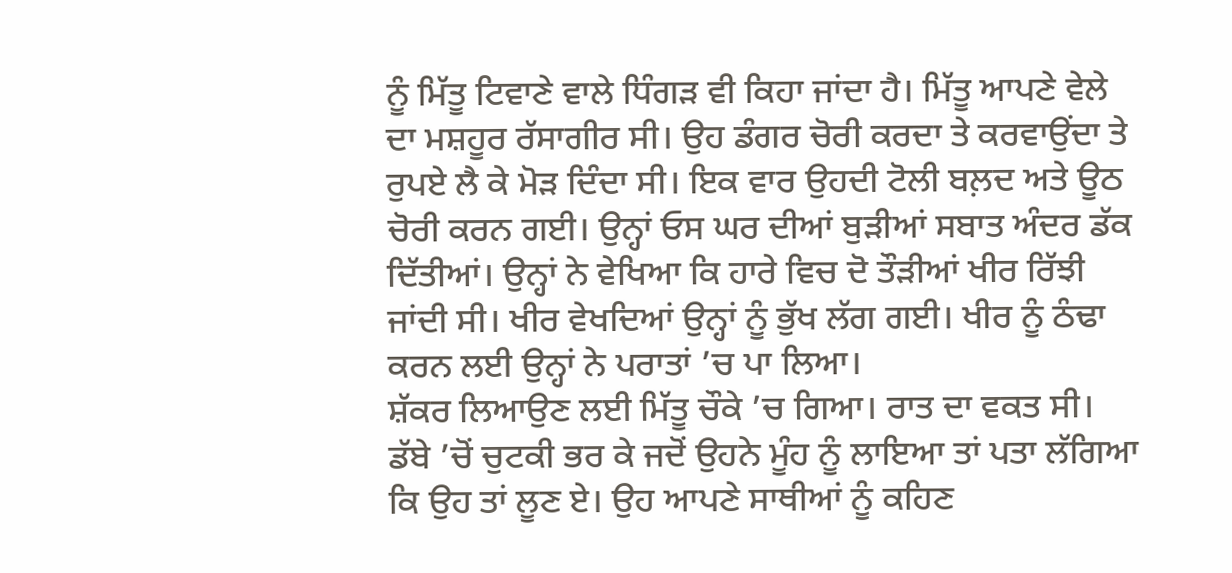ਨੂੰ ਮਿੱਤੂ ਟਿਵਾਣੇ ਵਾਲੇ ਧਿੰਗੜ ਵੀ ਕਿਹਾ ਜਾਂਦਾ ਹੈ। ਮਿੱਤੂ ਆਪਣੇ ਵੇਲੇ ਦਾ ਮਸ਼ਹੂਰ ਰੱਸਾਗੀਰ ਸੀ। ਉਹ ਡੰਗਰ ਚੋਰੀ ਕਰਦਾ ਤੇ ਕਰਵਾਉਂਦਾ ਤੇ ਰੁਪਏ ਲੈ ਕੇ ਮੋੜ ਦਿੰਦਾ ਸੀ। ਇਕ ਵਾਰ ਉਹਦੀ ਟੋਲੀ ਬਲ਼ਦ ਅਤੇ ਊਠ ਚੋਰੀ ਕਰਨ ਗਈ। ਉਨ੍ਹਾਂ ਓਸ ਘਰ ਦੀਆਂ ਬੁੜੀਆਂ ਸਬਾਤ ਅੰਦਰ ਡੱਕ ਦਿੱਤੀਆਂ। ਉਨ੍ਹਾਂ ਨੇ ਵੇਖਿਆ ਕਿ ਹਾਰੇ ਵਿਚ ਦੋ ਤੌੜੀਆਂ ਖੀਰ ਰਿੱਝੀ ਜਾਂਦੀ ਸੀ। ਖੀਰ ਵੇਖਦਿਆਂ ਉਨ੍ਹਾਂ ਨੂੰ ਭੁੱਖ ਲੱਗ ਗਈ। ਖੀਰ ਨੂੰ ਠੰਢਾ ਕਰਨ ਲਈ ਉਨ੍ਹਾਂ ਨੇ ਪਰਾਤਾਂ ’ਚ ਪਾ ਲਿਆ।
ਸ਼ੱਕਰ ਲਿਆਉਣ ਲਈ ਮਿੱਤੂ ਚੌਕੇ ’ਚ ਗਿਆ। ਰਾਤ ਦਾ ਵਕਤ ਸੀ। ਡੱਬੇ ’ਚੋਂ ਚੁਟਕੀ ਭਰ ਕੇ ਜਦੋਂ ਉਹਨੇ ਮੂੰਹ ਨੂੰ ਲਾਇਆ ਤਾਂ ਪਤਾ ਲੱਗਿਆ ਕਿ ਉਹ ਤਾਂ ਲੂਣ ਏ। ਉਹ ਆਪਣੇ ਸਾਥੀਆਂ ਨੂੰ ਕਹਿਣ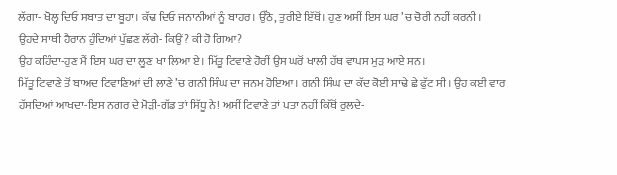ਲੱਗਾ- ਖੋਲ੍ਹ ਦਿਓ ਸਬਾਤ ਦਾ ਬੂਹਾ। ਕੱਢ ਦਿਓ ਜਨਾਨੀਆਂ ਨੂੰ ਬਾਹਰ। ਉੱਠੋ, ਤੁਰੀਏ ਇੱਥੋਂ। ਹੁਣ ਅਸੀਂ ਇਸ ਘਰ ’ਚ ਚੋਰੀ ਨਹੀਂ ਕਰਨੀ।
ਉਹਦੇ ਸਾਥੀ ਹੈਰਾਨ ਹੁੰਦਿਆਂ ਪੁੱਛਣ ਲੱਗੇ- ਕਿਉਂ? ਕੀ ਹੋ ਗਿਆ?
ਉਹ ਕਹਿੰਦਾ-ਹੁਣ ਮੈਂ ਇਸ ਘਰ ਦਾ ਲੂਣ ਖਾ ਲਿਆ ਏ। ਮਿੱਤੂ ਟਿਵਾਣੇ ਹੋਰੀਂ ਉਸ ਘਰੋਂ ਖਾਲੀ ਹੱਥ ਵਾਪਸ ਮੁੜ ਆਏ ਸਨ।
ਮਿੱਤੂ ਟਿਵਾਣੇ ਤੋਂ ਬਾਅਦ ਟਿਵਾਣਿਆਂ ਦੀ ਲਾਣੇ ’ਚ ਗਨੀ ਸਿੰਘ ਦਾ ਜਨਮ ਹੋਇਆ। ਗਨੀ ਸਿੰਘ ਦਾ ਕੱਦ ਕੋਈ ਸਾਢੇ ਛੇ ਫੁੱਟ ਸੀ। ਉਹ ਕਈ ਵਾਰ ਹੱਸਦਿਆਂ ਆਖਦਾ-ਇਸ ਨਗਰ ਦੇ ਮੋੜੀ-ਗੱਡ ਤਾਂ ਸਿੱਧੂ ਨੇ! ਅਸੀਂ ਟਿਵਾਣੇ ਤਾਂ ਪਤਾ ਨਹੀਂ ਕਿੱਥੋਂ ਰੁਲਦੇ-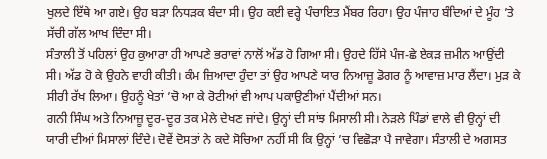ਖੁਲਦੇ ਇੱਥੇ ਆ ਗਏ। ਉਹ ਬੜਾ ਨਿਧੜਕ ਬੰਦਾ ਸੀ। ਉਹ ਕਈ ਵਰ੍ਹੇ ਪੰਚਾਇਤ ਮੈਂਬਰ ਰਿਹਾ। ਉਹ ਪੰਜਾਹ ਬੰਦਿਆਂ ਦੇ ਮੂੰਹ ’ਤੇ ਸੱਚੀ ਗੱਲ ਆਖ ਦਿੰਦਾ ਸੀ।
ਸੰਤਾਲੀ ਤੋਂ ਪਹਿਲਾਂ ਉਹ ਕੁਆਰਾ ਹੀ ਆਪਣੇ ਭਰਾਵਾਂ ਨਾਲੋਂ ਅੱਡ ਹੋ ਗਿਆ ਸੀ। ਉਹਦੇ ਹਿੱਸੇ ਪੰਜ-ਛੇ ਏਕੜ ਜ਼ਮੀਨ ਆਉਂਦੀ ਸੀ। ਅੱਡ ਹੋ ਕੇ ਉਹਨੇ ਵਾਹੀ ਕੀਤੀ। ਕੰਮ ਜ਼ਿਆਦਾ ਹੁੰਦਾ ਤਾਂ ਉਹ ਆਪਣੇ ਯਾਰ ਨਿਆਜ਼ੂ ਡੋਗਰ ਨੂੰ ਆਵਾਜ਼ ਮਾਰ ਲੈਂਦਾ। ਮੁੜ ਕੇ ਸੀਰੀ ਰੱਖ ਲਿਆ। ਉਹਨੂੰ ਖੇਤਾਂ ’ਚੋ ਆ ਕੇ ਰੋਟੀਆਂ ਵੀ ਆਪ ਪਕਾਉਣੀਆਂ ਪੈਂਦੀਆਂ ਸਨ।
ਗਨੀ ਸਿੰਘ ਅਤੇ ਨਿਆਜ਼ੂ ਦੂਰ-ਦੂਰ ਤਕ ਮੇਲੇ ਦੇਖਣ ਜਾਂਦੇ। ਉਨ੍ਹਾਂ ਦੀ ਸਾਂਝ ਮਿਸਾਲੀ ਸੀ। ਨੇੜਲੇ ਪਿੰਡਾਂ ਵਾਲੇ ਵੀ ਉਨ੍ਹਾਂ ਦੀ ਯਾਰੀ ਦੀਆਂ ਮਿਸਾਲਾਂ ਦਿੰਦੇ। ਦੋਵੇਂ ਦੋਸਤਾਂ ਨੇ ਕਦੇ ਸੋਚਿਆ ਨਹੀਂ ਸੀ ਕਿ ਉਨ੍ਹਾਂ ’ਚ ਵਿਛੋੜਾ ਪੈ ਜਾਵੇਗਾ। ਸੰਤਾਲੀ ਦੇ ਅਗਸਤ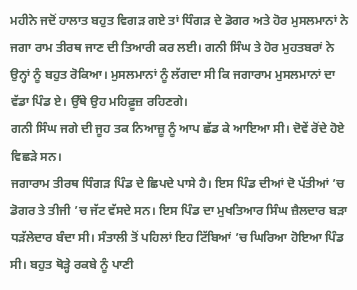ਮਹੀਨੇ ਜਦੋਂ ਹਾਲਾਤ ਬਹੁਤ ਵਿਗੜ ਗਏ ਤਾਂ ਧਿੰਗੜ ਦੇ ਡੋਗਰ ਅਤੇ ਹੋਰ ਮੁਸਲਮਾਨਾਂ ਨੇ ਜਗਾ ਰਾਮ ਤੀਰਥ ਜਾਣ ਦੀ ਤਿਆਰੀ ਕਰ ਲਈ। ਗਨੀ ਸਿੰਘ ਤੇ ਹੋਰ ਮੁਹਤਬਰਾਂ ਨੇ ਉਨ੍ਹਾਂ ਨੂੰ ਬਹੁਤ ਰੋਕਿਆ। ਮੁਸਲਮਾਨਾਂ ਨੂੰ ਲੱਗਦਾ ਸੀ ਕਿ ਜਗਾਰਾਮ ਮੁਸਲਮਾਨਾਂ ਦਾ ਵੱਡਾ ਪਿੰਡ ਏ। ਉੱਥੇ ਉਹ ਮਹਿਫ਼ੂਜ਼ ਰਹਿਣਗੇ।
ਗਨੀ ਸਿੰਘ ਜਗੇ ਦੀ ਜੂਹ ਤਕ ਨਿਆਜ਼ੂ ਨੂੰ ਆਪ ਛੱਡ ਕੇ ਆਇਆ ਸੀ। ਦੋਵੇਂ ਰੋਂਦੇ ਹੋਏ ਵਿਛੜੇ ਸਨ।
ਜਗਾਰਾਮ ਤੀਰਥ ਧਿੰਗੜ ਪਿੰਡ ਦੇ ਛਿਪਦੇ ਪਾਸੇ ਹੈ। ਇਸ ਪਿੰਡ ਦੀਆਂ ਦੋ ਪੱਤੀਆਂ ’ਚ ਡੋਗਰ ਤੇ ਤੀਜੀ ’ਚ ਜੱਟ ਵੱਸਦੇ ਸਨ। ਇਸ ਪਿੰਡ ਦਾ ਮੁਖਤਿਆਰ ਸਿੰਘ ਜ਼ੈਲਦਾਰ ਬੜਾ ਧੜੱਲੇਦਾਰ ਬੰਦਾ ਸੀ। ਸੰਤਾਲੀ ਤੋਂ ਪਹਿਲਾਂ ਇਹ ਟਿੱਬਿਆਂ ’ਚ ਘਿਰਿਆ ਹੋਇਆ ਪਿੰਡ ਸੀ। ਬਹੁਤ ਥੋੜ੍ਹੇ ਰਕਬੇ ਨੂੰ ਪਾਣੀ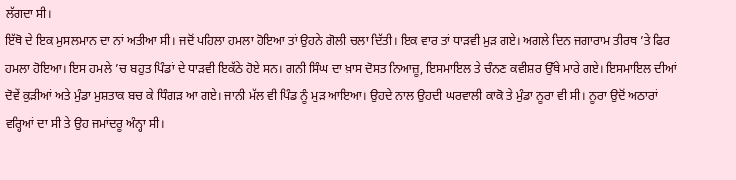ਲੱਗਦਾ ਸੀ।
ਇੱਥੋ ਦੇ ਇਕ ਮੁਸਲਮਾਨ ਦਾ ਨਾਂ ਅਤੀਆ ਸੀ। ਜਦੋਂ ਪਹਿਲਾ ਹਮਲਾ ਹੋਇਆ ਤਾਂ ਉਹਨੇ ਗੋਲੀ ਚਲਾ ਦਿੱਤੀ। ਇਕ ਵਾਰ ਤਾਂ ਧਾੜਵੀ ਮੁੜ ਗਏ। ਅਗਲੇ ਦਿਨ ਜਗਾਰਾਮ ਤੀਰਥ ’ਤੇ ਫਿਰ ਹਮਲਾ ਹੋਇਆ। ਇਸ ਹਮਲੇ ’ਚ ਬਹੁਤ ਪਿੰਡਾਂ ਦੇ ਧਾੜਵੀ ਇਕੱਠੇ ਹੋਏ ਸਨ। ਗਨੀ ਸਿੰਘ ਦਾ ਖ਼ਾਸ ਦੋਸਤ ਨਿਆਜ਼ੂ, ਇਸਮਾਇਲ ਤੇ ਚੰਨਣ ਕਵੀਸ਼ਰ ਉੱਥੇ ਮਾਰੇ ਗਏ। ਇਸਮਾਇਲ ਦੀਆਂ ਦੋਵੇਂ ਕੁੜੀਆਂ ਅਤੇ ਮੁੰਡਾ ਮੁਸ਼ਤਾਕ ਬਚ ਕੇ ਧਿੰਗੜ ਆ ਗਏ। ਜਾਨੀ ਮੱਲ ਵੀ ਪਿੰਡ ਨੂੰ ਮੁੜ ਆਇਆ। ਉਹਦੇ ਨਾਲ ਉਹਦੀ ਘਰਵਾਲੀ ਕਾਕੋ ਤੇ ਮੁੰਡਾ ਨੂਰਾ ਵੀ ਸੀ। ਨੂਰਾ ਉਦੋਂ ਅਠਾਰਾਂ ਵਰ੍ਹਿਆਂ ਦਾ ਸੀ ਤੇ ਉਹ ਜਮਾਂਦਰੂ ਅੰਨ੍ਹਾ ਸੀ।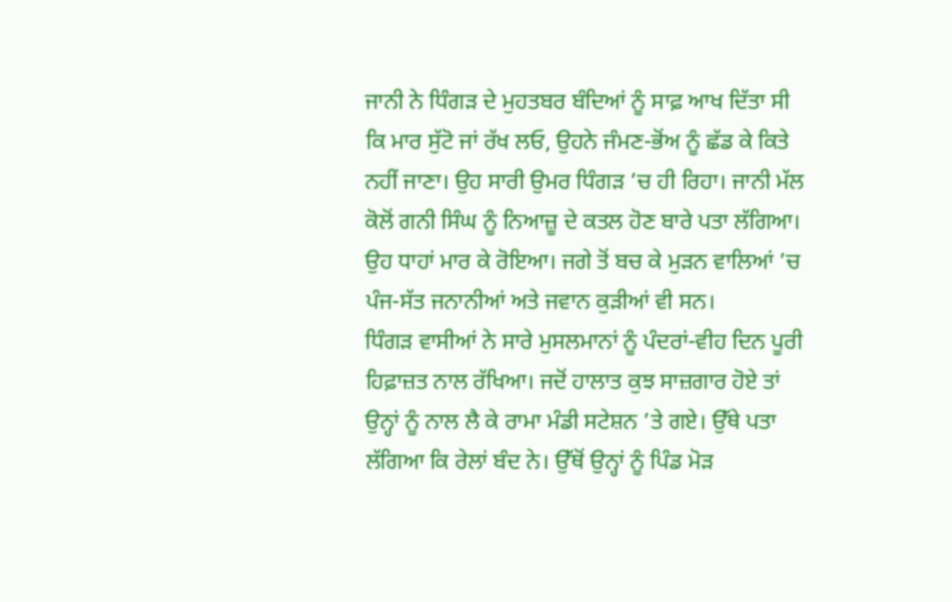ਜਾਨੀ ਨੇ ਧਿੰਗੜ ਦੇ ਮੁਹਤਬਰ ਬੰਦਿਆਂ ਨੂੰ ਸਾਫ਼ ਆਖ ਦਿੱਤਾ ਸੀ ਕਿ ਮਾਰ ਸੁੱਟੋ ਜਾਂ ਰੱਖ ਲਓ, ਉਹਨੇ ਜੰਮਣ-ਭੋਂਅ ਨੂੰ ਛੱਡ ਕੇ ਕਿਤੇ ਨਹੀਂ ਜਾਣਾ। ਉਹ ਸਾਰੀ ਉਮਰ ਧਿੰਗੜ ’ਚ ਹੀ ਰਿਹਾ। ਜਾਨੀ ਮੱਲ ਕੋਲੋਂ ਗਨੀ ਸਿੰਘ ਨੂੰ ਨਿਆਜ਼ੂ ਦੇ ਕਤਲ ਹੋਣ ਬਾਰੇ ਪਤਾ ਲੱਗਿਆ। ਉਹ ਧਾਹਾਂ ਮਾਰ ਕੇ ਰੋਇਆ। ਜਗੇ ਤੋਂ ਬਚ ਕੇ ਮੁੜਨ ਵਾਲਿਆਂ ’ਚ ਪੰਜ-ਸੱਤ ਜਨਾਨੀਆਂ ਅਤੇ ਜਵਾਨ ਕੁੜੀਆਂ ਵੀ ਸਨ।
ਧਿੰਗੜ ਵਾਸੀਆਂ ਨੇ ਸਾਰੇ ਮੁਸਲਮਾਨਾਂ ਨੂੰ ਪੰਦਰਾਂ-ਵੀਹ ਦਿਨ ਪੂਰੀ ਹਿਫ਼ਾਜ਼ਤ ਨਾਲ ਰੱਖਿਆ। ਜਦੋਂ ਹਾਲਾਤ ਕੁਝ ਸਾਜ਼ਗਾਰ ਹੋਏ ਤਾਂ ਉਨ੍ਹਾਂ ਨੂੰ ਨਾਲ ਲੈ ਕੇ ਰਾਮਾ ਮੰਡੀ ਸਟੇਸ਼ਨ ’ਤੇ ਗਏ। ਉੱਥੇ ਪਤਾ ਲੱਗਿਆ ਕਿ ਰੇਲਾਂ ਬੰਦ ਨੇ। ਉੱਥੋਂ ਉਨ੍ਹਾਂ ਨੂੰ ਪਿੰਡ ਮੋੜ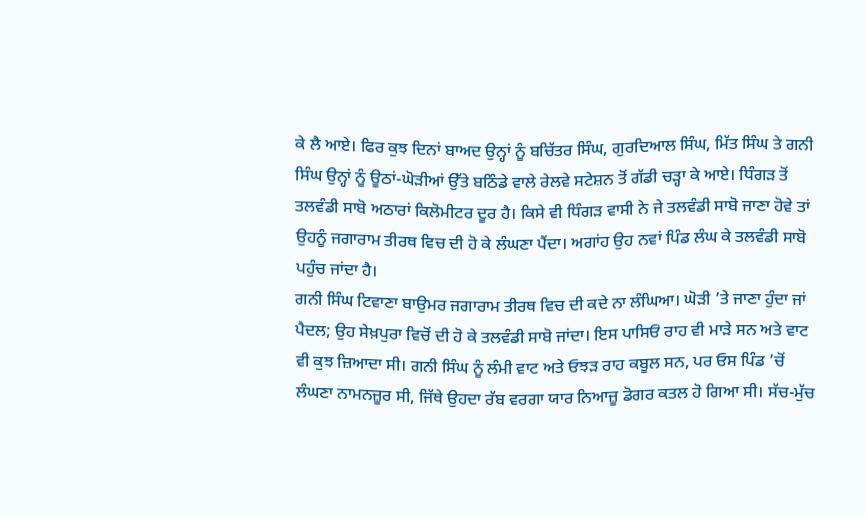ਕੇ ਲੈ ਆਏ। ਫਿਰ ਕੁਝ ਦਿਨਾਂ ਬਾਅਦ ਉਨ੍ਹਾਂ ਨੂੰ ਬਚਿੱਤਰ ਸਿੰਘ, ਗੁਰਦਿਆਲ ਸਿੰਘ, ਮਿੱਤ ਸਿੰਘ ਤੇ ਗਨੀ ਸਿੰਘ ਉਨ੍ਹਾਂ ਨੂੰ ਊਠਾਂ-ਘੋੜੀਆਂ ਉੱਤੇ ਬਠਿੰਡੇ ਵਾਲੇ ਰੇਲਵੇ ਸਟੇਸ਼ਨ ਤੋਂ ਗੱਡੀ ਚੜ੍ਹਾ ਕੇ ਆਏ। ਧਿੰਗੜ ਤੋਂ ਤਲਵੰਡੀ ਸਾਬੋ ਅਠਾਰਾਂ ਕਿਲੋਮੀਟਰ ਦੂਰ ਹੈ। ਕਿਸੇ ਵੀ ਧਿੰਗੜ ਵਾਸੀ ਨੇ ਜੇ ਤਲਵੰਡੀ ਸਾਬੋ ਜਾਣਾ ਹੋਵੇ ਤਾਂ ਉਹਨੂੰ ਜਗਾਰਾਮ ਤੀਰਥ ਵਿਚ ਦੀ ਹੋ ਕੇ ਲੰਘਣਾ ਪੈਂਦਾ। ਅਗਾਂਹ ਉਹ ਨਵਾਂ ਪਿੰਡ ਲੰਘ ਕੇ ਤਲਵੰਡੀ ਸਾਬੋ ਪਹੁੰਚ ਜਾਂਦਾ ਹੈ।
ਗਨੀ ਸਿੰਘ ਟਿਵਾਣਾ ਬਾਉਮਰ ਜਗਾਰਾਮ ਤੀਰਥ ਵਿਚ ਦੀ ਕਦੇ ਨਾ ਲੰਘਿਆ। ਘੋੜੀ ’ਤੇ ਜਾਣਾ ਹੁੰਦਾ ਜਾਂ ਪੈਦਲ; ਉਹ ਸੇਖ਼ਪੁਰਾ ਵਿਚੋਂ ਦੀ ਹੋ ਕੇ ਤਲਵੰਡੀ ਸਾਬੋ ਜਾਂਦਾ। ਇਸ ਪਾਸਿਓਂ ਰਾਹ ਵੀ ਮਾੜੇ ਸਨ ਅਤੇ ਵਾਟ ਵੀ ਕੁਝ ਜ਼ਿਆਦਾ ਸੀ। ਗਨੀ ਸਿੰਘ ਨੂੰ ਲੰਮੀ ਵਾਟ ਅਤੇ ਓਝੜ ਰਾਹ ਕਬੂਲ ਸਨ, ਪਰ ਓਸ ਪਿੰਡ ’ਚੋਂ ਲੰਘਣਾ ਨਾਮਨਜ਼ੂਰ ਸੀ, ਜਿੱਥੇ ਉਹਦਾ ਰੱਬ ਵਰਗਾ ਯਾਰ ਨਿਆਜ਼ੂ ਡੋਗਰ ਕਤਲ ਹੋ ਗਿਆ ਸੀ। ਸੱਚ-ਮੁੱਚ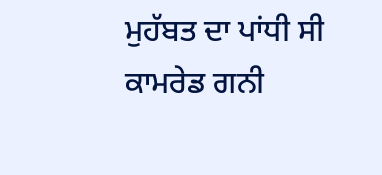ਮੁਹੱਬਤ ਦਾ ਪਾਂਧੀ ਸੀ ਕਾਮਰੇਡ ਗਨੀ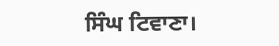ਸਿੰਘ ਟਿਵਾਣਾ।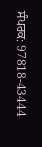ਸੰਪਰਕ: 97818-43444